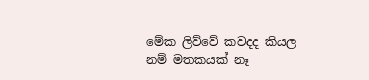මේක ලිව්වේ කවදද කියල නම් මතකයක් නෑ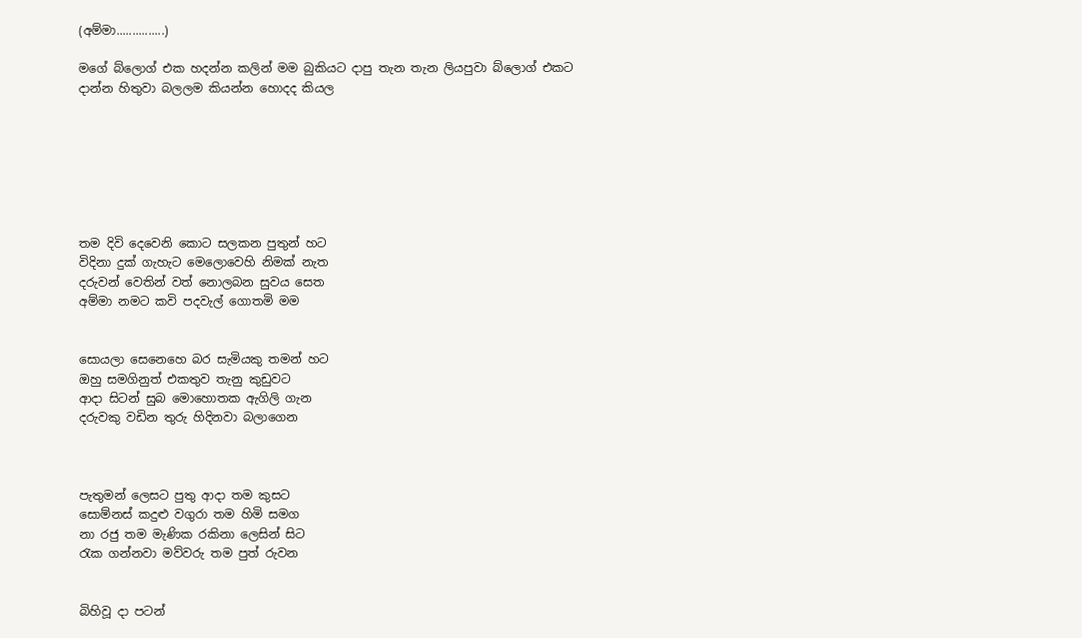(අම්මා...............)

මගේ බ්ලොග් එක හදන්න කලින් මම බුකියට දාපු තැන තැන ලියපුවා බ්ලොග් එකට දාන්න හිතුවා බලලම කියන්න හොදද කියල







තම දිවි දෙවෙනි කොට සලකන පුතුන් හට
විදිනා දුක් ගැහැට මෙලොවෙහි නිමක් නැත
දරුවන් වෙතින් වත් නොලබන සුවය සෙත
අම්මා නමට කවි පදවැල් ගොතමි මම


සොයලා සෙනෙහෙ බර සැමියකු තමන් හට
ඔහු සමගිනුත් එකතුව තැනු කුඩුවට
ආදා සිටන් සුබ මොහොතක ඇගිලි ගැන
දරුවකු වඩින තුරු හිදිනවා බලාගෙන



පැතුමන් ලෙසට පුතු ආදා තම කුසට
සොම්නස් කදුළු වගුරා තම හිමි සමග
නා රජු තම මැණික රකිනා ලෙසින් සිට
රැක ගන්නවා මව්වරු තම පුත් රුවන


බිහිවූ දා පටන්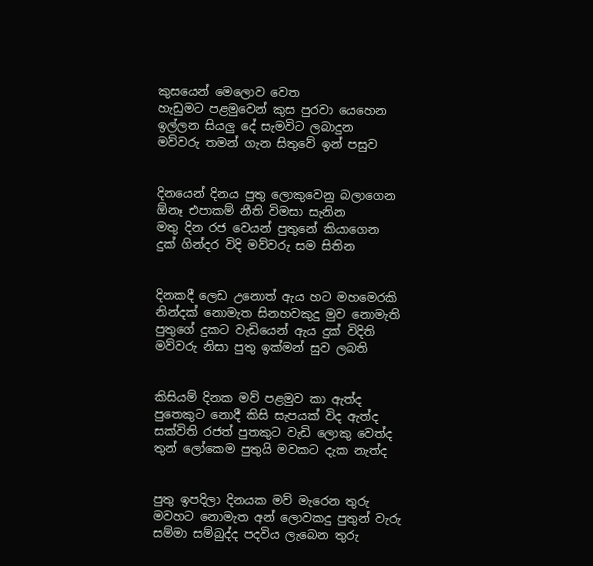කුසයෙන් මෙලොව වෙත
හැඩුමට පළමුවෙන් කුස පුරවා යෙහෙන
ඉල්ලන සියලු දේ සැමවිට ලබාදුන
මව්වරු තමන් ගැන සිතුවේ ඉන් පසුව


දිනයෙන් දිනය පුතු ලොකුවෙනු බලාගෙන
ඕනෑ එපාකම් නීති විමසා සැනින
මතු දින රජ වෙයන් පුතුනේ කියාගෙන
දුක් ගින්දර විදි මව්වරු සම සිතින


දිනකදී ලෙඩ උනොත් ඇය හට මහමෙරකි
නින්දක් නොමැත සිනහවකුදු මුව නොමැති
පුතුගේ දුකට වැඩියෙන් ඇය දුක් විදිති
මව්වරු නිසා පුතු ඉක්මන් සුව ලබති


කිසියම් දිනක මව් පළමුව කා ඇත්ද
පුතෙකුට නොදී කිසි සැපයක් විද ඇත්ද
සක්විති රජත් පුතකුට වැඩි ලොකු වෙත්ද
තුන් ලෝකෙම පුතුයි මවකට දැක නැත්ද


පුතු ඉපදිලා දිනයක මව් මැරෙන තුරු
මවහට නොමැත අන් ලොවකදු පුතුන් වැරු
සම්මා සම්බුද්ද පදවිය ලැබෙන තුරු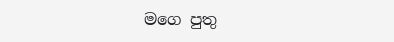මගෙ පුතු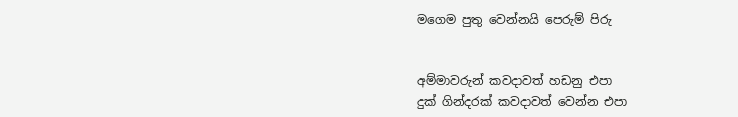මගෙම පුතු වෙන්නයි පෙරුම් පිරු


අම්මාවරුන් කවදාවත් හඩනු එපා
දුක් ගින්දරක් කවදාවත් වෙන්න එපා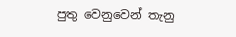පුතු වෙනුවෙන් තැනු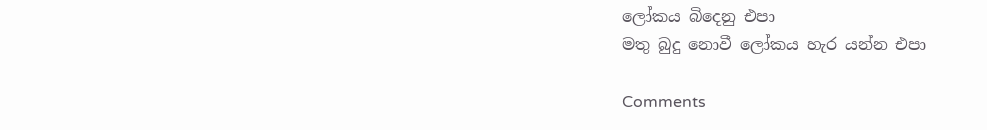ලෝකය බිදෙනු එපා
මතු බුදු නොවී ලෝකය හැර යන්න එපා

Comments